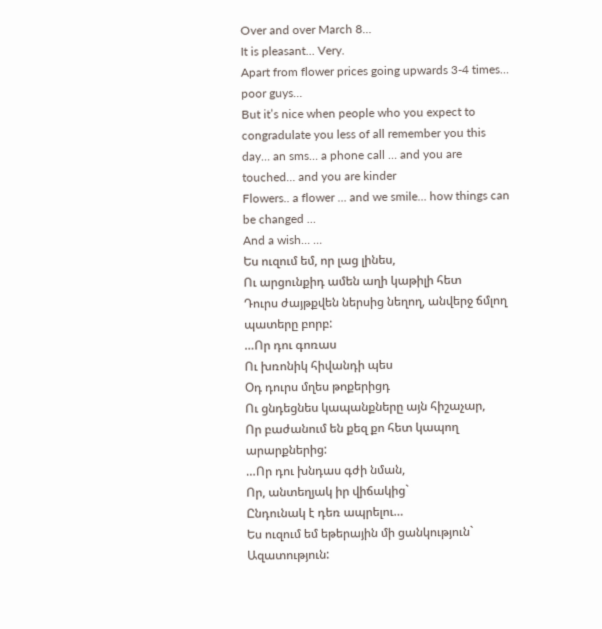Over and over March 8…
It is pleasant… Very.
Apart from flower prices going upwards 3-4 times… poor guys…
But it’s nice when people who you expect to congradulate you less of all remember you this day… an sms… a phone call … and you are touched… and you are kinder
Flowers.. a flower … and we smile… how things can be changed …
And a wish… …
Ես ուզում եմ, որ լաց լինես,
Ու արցունքիդ ամեն աղի կաթիլի հետ
Դուրս ժայթքվեն ներսից նեղող, անվերջ ճմլող պատերը բորբ:
…Որ դու գոռաս
Ու խռոնիկ հիվանդի պես
Օդ դուրս մղես թոքերիցդ
Ու ցնդեցնես կապանքները այն հիշաչար,
Որ բաժանում են քեզ քո հետ կապող արարքներից:
…Որ դու խնդաս գժի նման,
Որ, անտեղյակ իր վիճակից`
Ընդունակ է դեռ ապրելու…
Ես ուզում եմ եթերային մի ցանկություն`
Ազատություն: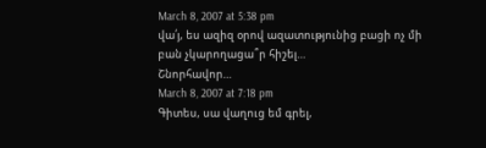March 8, 2007 at 5:38 pm
վա՛յ, ես ազիզ օրով ազատությունից բացի ոչ մի բան չկարողացա՞ր հիշել…
Շնորհավոր…
March 8, 2007 at 7:18 pm
Գիտես, սա վաղուց եմ գրել,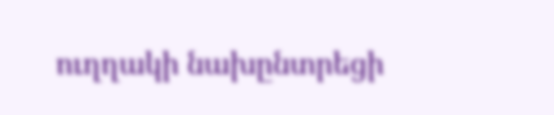ուղղակի նախընտրեցի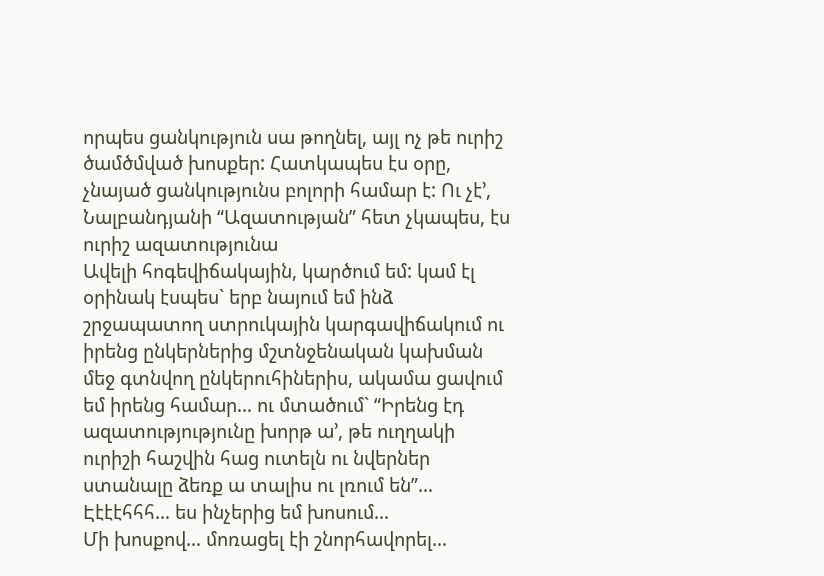որպես ցանկություն սա թողնել, այլ ոչ թե ուրիշ ծամծմված խոսքեր: Հատկապես էս օրը, չնայած ցանկությունս բոլորի համար է: Ու չէ’, Նալբանդյանի “Ազատության” հետ չկապես, էս ուրիշ ազատությունա
Ավելի հոգեվիճակային, կարծում եմ: կամ էլ օրինակ էսպես` երբ նայում եմ ինձ շրջապատող ստրուկային կարգավիճակում ու իրենց ընկերներից մշտնջենական կախման մեջ գտնվող ընկերուհիներիս, ակամա ցավում եմ իրենց համար… ու մտածում` “Իրենց էդ ազատությությունը խորթ ա’, թե ուղղակի ուրիշի հաշվին հաց ուտելն ու նվերներ ստանալը ձեռք ա տալիս ու լռում են”…
Էէէէհհհ… ես ինչերից եմ խոսում…
Մի խոսքով… մոռացել էի շնորհավորել…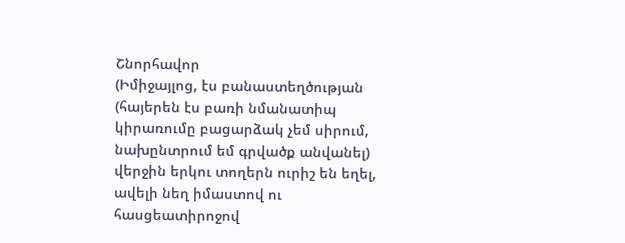Շնորհավոր
(Իմիջայլոց, էս բանաստեղծության (հայերեն էս բառի նմանատիպ կիրառումը բացարձակ չեմ սիրում, նախընտրում եմ գրվածք անվանել) վերջին երկու տողերն ուրիշ են եղել, ավելի նեղ իմաստով ու հասցեատիրոջով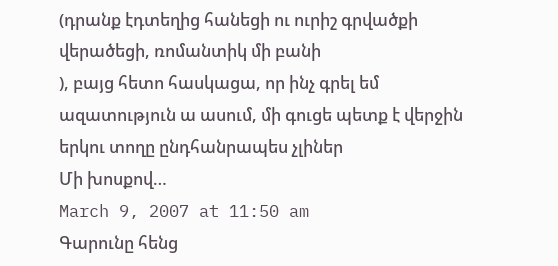(դրանք էդտեղից հանեցի ու ուրիշ գրվածքի վերածեցի, ռոմանտիկ մի բանի
), բայց հետո հասկացա, որ ինչ գրել եմ ազատություն ա ասում, մի գուցե պետք է վերջին երկու տողը ընդհանրապես չլիներ
Մի խոսքով…
March 9, 2007 at 11:50 am
Գարունը հենց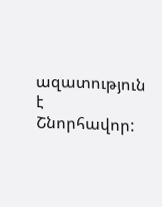ազատություն է
Շնորհավոր: